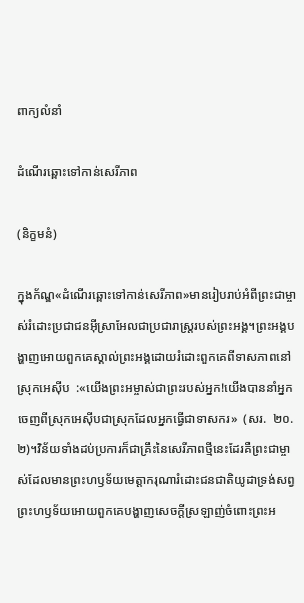ពាក្យលំនាំ

ដំណើរឆ្ពោះទៅកាន់សេរីភាព

(និក្ខមនំ)

ក្នុងក័ណ្ឌ«ដំណើរឆ្ពោះទៅកាន់សេរីភាព»មានរៀបរាប់អំពីព្រះជាម្ចាស់រំដោះប្រជាជនអ៊ីស្រាអែលជាប្រជារាស្ត្ររបស់ព្រះអង្គ។ព្រះអង្គបង្ហាញអោយពួកគេស្គាល់ព្រះអង្គដោយរំដោះពួកគេពីទាសភាពនៅស្រុកអេស៊ីប  :«យើងព្រះអម្ចាស់ជាព្រះរបស់អ្នក!យើងបាននាំអ្នកចេញពីស្រុកអេស៊ីបជាស្រុកដែលអ្នកធ្វើជាទាសករ»  (សរ.  ២០.២)។វិន័យទាំងដប់ប្រការក៏ជាគ្រឹះនៃសេរីភាពថ្មីនេះដែរគឺព្រះជាម្ចាស់ដែលមានព្រះហឫទ័យមេត្តាករុណារំដោះជនជាតិយូដាទ្រង់សព្វព្រះហឫទ័យអោយពួកគេបង្ហាញសេចក្តីស្រឡាញ់ចំពោះព្រះអ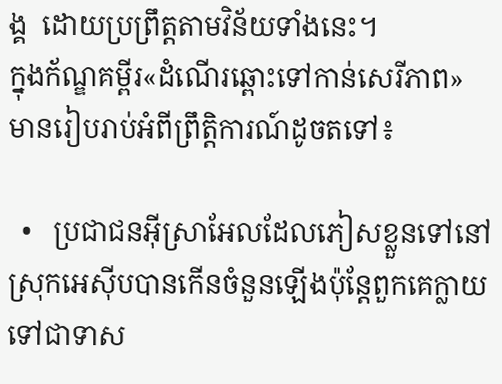ង្គ  ដោយប្រព្រឹត្តតាមវិន័យទាំងនេះ។
ក្នុងក័ណ្ឌគម្ពីរ«ដំណើរឆ្ពោះទៅកាន់សេរីភាព»  មានរៀបរាប់អំពីព្រឹត្តិការណ៍ដូចតទៅ៖

  •   ប្រជាជនអ៊ីស្រាអែលដែលភៀសខ្លួនទៅនៅស្រុកអេស៊ីបបានកើនចំនួនឡើងប៉ុន្តែពួកគេក្លាយទៅជាទាស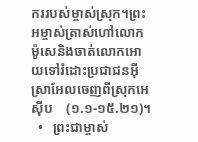កររបស់ម្ចាស់ស្រុក។ព្រះអម្ចាស់ត្រាស់ហៅលោកម៉ូសេនិងចាត់លោកអោយទៅរំដោះប្រជាជនអ៊ីស្រាអែលចេញពីស្រុកអេស៊ីប    (១.១-១៥.២១)។
  •   ព្រះជាម្ចាស់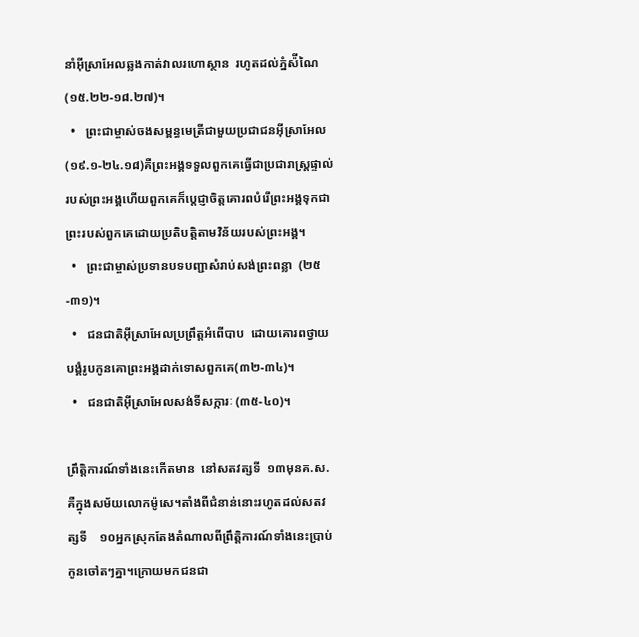នាំអ៊ីស្រាអែលឆ្លងកាត់វាលរហោស្ថាន  រហូតដល់ភ្នំស៉ីណៃ(១៥.២២-១៨.២៧)។
  •   ព្រះជាម្ចាស់ចងសម្ពន្ធមេត្រីជាមួយប្រជាជនអ៊ីស្រាអែល(១៩.១-២៤.១៨)គឺព្រះអង្គទទួលពួកគេធ្វើជាប្រជារាស្ត្រផ្ទាល់របស់ព្រះអង្គហើយពួកគេក៏ប្តេជ្ញាចិត្តគោរពបំរើព្រះអង្គទុកជាព្រះរបស់ពួកគេដោយប្រតិបត្តិតាមវិន័យរបស់ព្រះអង្គ។
  •   ព្រះជាម្ចាស់ប្រទានបទបញ្ជាសំរាប់សង់ព្រះពន្លា  (២៥-៣១)។
  •   ជនជាតិអ៊ីស្រាអែលប្រព្រឹត្តអំពើបាប  ដោយគោរពថ្វាយបង្គំរូបកូនគោព្រះអង្គដាក់ទោសពួកគេ(៣២-៣៤)។
  •   ជនជាតិអ៊ីស្រាអែលសង់ទីសក្ការៈ (៣៥-៤០)។

ព្រឹត្តិការណ៍ទាំងនេះកើតមាន  នៅសតវត្សទី  ១៣មុនគ.ស.គឺក្នុងសម័យលោកម៉ូសេ។តាំងពីជំនាន់នោះរហូតដល់សតវត្សទី    ១០អ្នកស្រុកតែងតំណាលពីព្រឹត្តិការណ៍ទាំងនេះប្រាប់កូនចៅតៗគ្នា។ក្រោយមកជនជា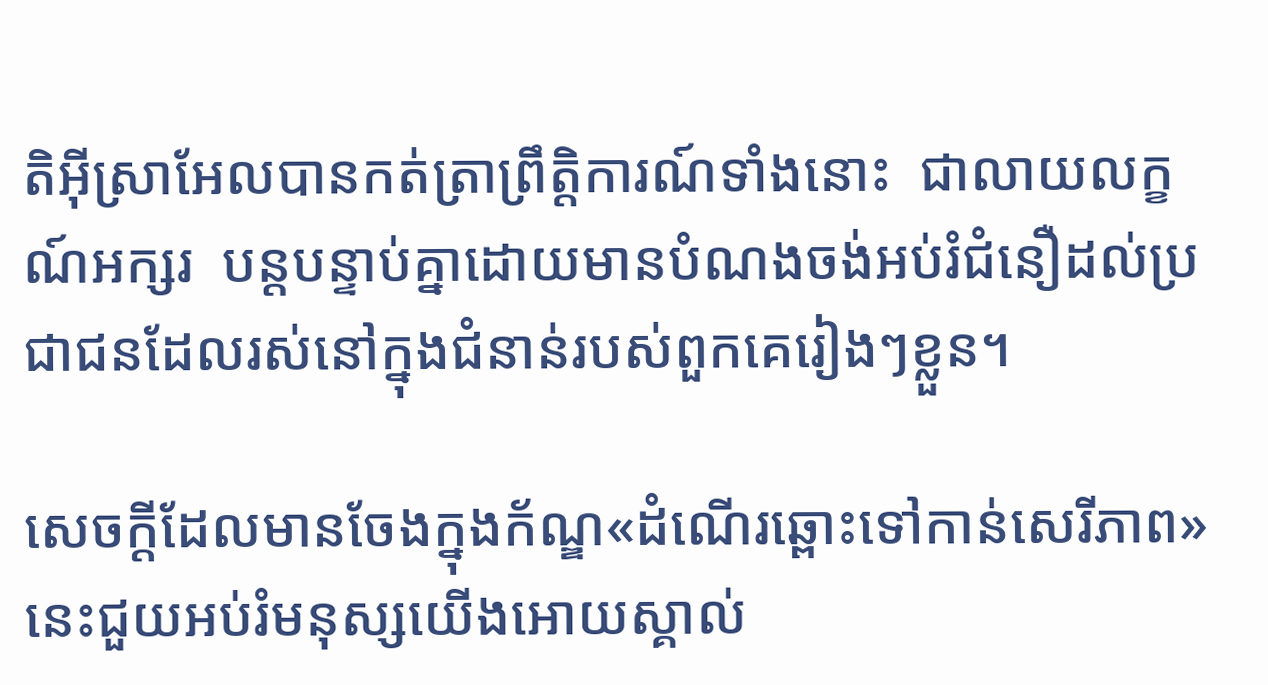តិអ៊ីស្រាអែលបានកត់ត្រាព្រឹត្តិការណ៍ទាំងនោះ  ជាលាយលក្ខណ៍អក្សរ  បន្តបន្ទាប់គ្នាដោយមានបំណងចង់អប់រំជំនឿដល់ប្រជាជនដែលរស់នៅក្នុងជំនាន់របស់ពួកគេរៀងៗខ្លួន។

សេចក្តីដែលមានចែងក្នុងក័ណ្ឌ«ដំណើរឆ្ពោះទៅកាន់សេរីភាព»នេះជួយអប់រំមនុស្សយើងអោយស្គាល់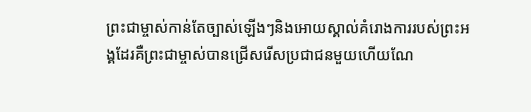ព្រះជាម្ចាស់កាន់តែច្បាស់ឡើងៗនិងអោយស្គាល់គំរោងការរបស់ព្រះអង្គដែរគឺព្រះជាម្ចាស់បានជ្រើសរើសប្រជាជនមួយហើយណែ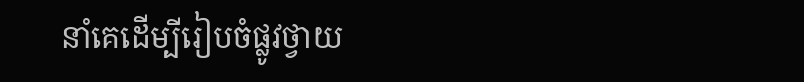នាំគេដើម្បីរៀបចំផ្លូវថ្វាយ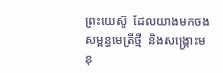ព្រះយេស៊ូ  ដែលយាងមកចងសម្ពន្ធមេត្រីថ្មី  និងសង្គ្រោះមនុ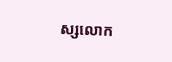ស្សលោក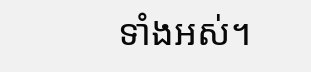ទាំងអស់។